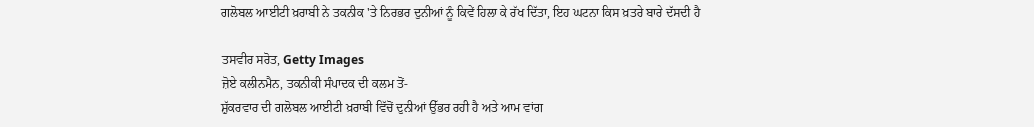ਗਲੋਬਲ ਆਈਟੀ ਖ਼ਰਾਬੀ ਨੇ ਤਕਨੀਕ 'ਤੇ ਨਿਰਭਰ ਦੁਨੀਆਂ ਨੂੰ ਕਿਵੇਂ ਹਿਲਾ ਕੇ ਰੱਖ ਦਿੱਤਾ, ਇਹ ਘਟਨਾ ਕਿਸ ਖ਼ਤਰੇ ਬਾਰੇ ਦੱਸਦੀ ਹੈ

ਤਸਵੀਰ ਸਰੋਤ, Getty Images
ਜ਼ੋਏ ਕਲੀਨਮੈਨ, ਤਕਨੀਕੀ ਸੰਪਾਦਕ ਦੀ ਕਲਮ ਤੋਂ-
ਸ਼ੁੱਕਰਵਾਰ ਦੀ ਗਲੋਬਲ ਆਈਟੀ ਖ਼ਰਾਬੀ ਵਿੱਚੋਂ ਦੁਨੀਆਂ ਉੱਭਰ ਰਹੀ ਹੈ ਅਤੇ ਆਮ ਵਾਂਗ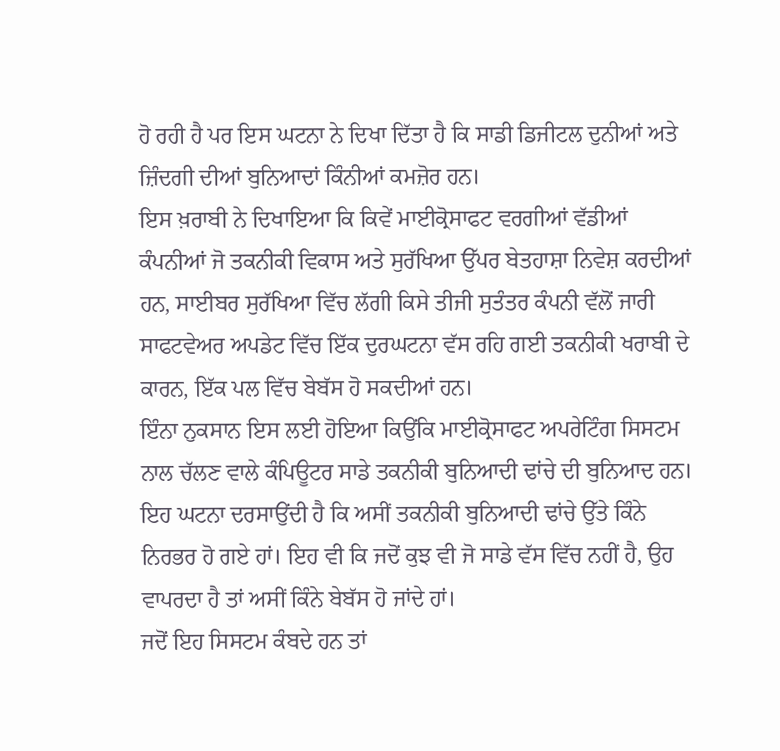ਹੋ ਰਹੀ ਹੈ ਪਰ ਇਸ ਘਟਨਾ ਨੇ ਦਿਖਾ ਦਿੱਤਾ ਹੈ ਕਿ ਸਾਡੀ ਡਿਜੀਟਲ ਦੁਨੀਆਂ ਅਤੇ ਜ਼ਿੰਦਗੀ ਦੀਆਂ ਬੁਨਿਆਦਾਂ ਕਿੰਨੀਆਂ ਕਮਜ਼ੋਰ ਹਨ।
ਇਸ ਖ਼ਰਾਬੀ ਨੇ ਦਿਖਾਇਆ ਕਿ ਕਿਵੇਂ ਮਾਈਕ੍ਰੋਸਾਫਟ ਵਰਗੀਆਂ ਵੱਡੀਆਂ ਕੰਪਨੀਆਂ ਜੋ ਤਕਨੀਕੀ ਵਿਕਾਸ ਅਤੇ ਸੁਰੱਖਿਆ ਉੱਪਰ ਬੇਤਹਾਸ਼ਾ ਨਿਵੇਸ਼ ਕਰਦੀਆਂ ਹਨ, ਸਾਈਬਰ ਸੁਰੱਖਿਆ ਵਿੱਚ ਲੱਗੀ ਕਿਸੇ ਤੀਜੀ ਸੁਤੰਤਰ ਕੰਪਨੀ ਵੱਲੋਂ ਜਾਰੀ ਸਾਫਟਵੇਅਰ ਅਪਡੇਟ ਵਿੱਚ ਇੱਕ ਦੁਰਘਟਨਾ ਵੱਸ ਰਹਿ ਗਈ ਤਕਨੀਕੀ ਖਰਾਬੀ ਦੇ ਕਾਰਨ, ਇੱਕ ਪਲ ਵਿੱਚ ਬੇਬੱਸ ਹੋ ਸਕਦੀਆਂ ਹਨ।
ਇੰਨਾ ਨੁਕਸਾਨ ਇਸ ਲਈ ਹੋਇਆ ਕਿਉਂਕਿ ਮਾਈਕ੍ਰੋਸਾਫਟ ਅਪਰੇਟਿੰਗ ਸਿਸਟਮ ਨਾਲ ਚੱਲਣ ਵਾਲੇ ਕੰਪਿਊਟਰ ਸਾਡੇ ਤਕਨੀਕੀ ਬੁਨਿਆਦੀ ਢਾਂਚੇ ਦੀ ਬੁਨਿਆਦ ਹਨ।
ਇਹ ਘਟਨਾ ਦਰਸਾਉਂਦੀ ਹੈ ਕਿ ਅਸੀਂ ਤਕਨੀਕੀ ਬੁਨਿਆਦੀ ਢਾਂਚੇ ਉੱਤੇ ਕਿੰਨੇ ਨਿਰਭਰ ਹੋ ਗਏ ਹਾਂ। ਇਹ ਵੀ ਕਿ ਜਦੋਂ ਕੁਝ ਵੀ ਜੋ ਸਾਡੇ ਵੱਸ ਵਿੱਚ ਨਹੀਂ ਹੈ, ਉਹ ਵਾਪਰਦਾ ਹੈ ਤਾਂ ਅਸੀਂ ਕਿੰਨੇ ਬੇਬੱਸ ਹੋ ਜਾਂਦੇ ਹਾਂ।
ਜਦੋਂ ਇਹ ਸਿਸਟਮ ਕੰਬਦੇ ਹਨ ਤਾਂ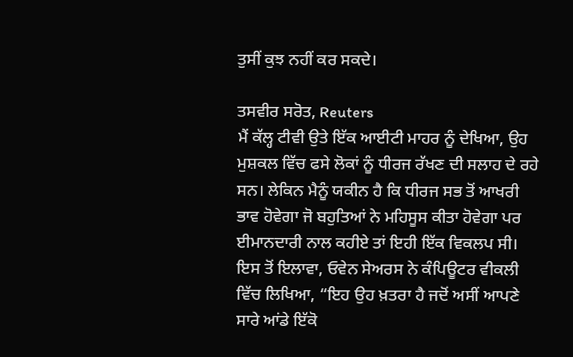ਤੁਸੀਂ ਕੁਝ ਨਹੀਂ ਕਰ ਸਕਦੇ।

ਤਸਵੀਰ ਸਰੋਤ, Reuters
ਮੈਂ ਕੱਲ੍ਹ ਟੀਵੀ ਉਤੇ ਇੱਕ ਆਈਟੀ ਮਾਹਰ ਨੂੰ ਦੇਖਿਆ, ਉਹ ਮੁਸ਼ਕਲ ਵਿੱਚ ਫਸੇ ਲੋਕਾਂ ਨੂੰ ਧੀਰਜ ਰੱਖਣ ਦੀ ਸਲਾਹ ਦੇ ਰਹੇ ਸਨ। ਲੇਕਿਨ ਮੈਨੂੰ ਯਕੀਨ ਹੈ ਕਿ ਧੀਰਜ ਸਭ ਤੋਂ ਆਖਰੀ ਭਾਵ ਹੋਵੇਗਾ ਜੋ ਬਹੁਤਿਆਂ ਨੇ ਮਹਿਸੂਸ ਕੀਤਾ ਹੋਵੇਗਾ ਪਰ ਈਮਾਨਦਾਰੀ ਨਾਲ ਕਹੀਏ ਤਾਂ ਇਹੀ ਇੱਕ ਵਿਕਲਪ ਸੀ।
ਇਸ ਤੋਂ ਇਲਾਵਾ, ਓਵੇਨ ਸੇਅਰਸ ਨੇ ਕੰਪਿਊਟਰ ਵੀਕਲੀ ਵਿੱਚ ਲਿਖਿਆ, “ਇਹ ਉਹ ਖ਼ਤਰਾ ਹੈ ਜਦੋਂ ਅਸੀਂ ਆਪਣੇ ਸਾਰੇ ਆਂਡੇ ਇੱਕੋ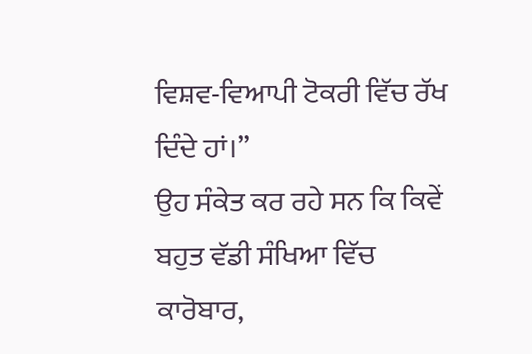ਵਿਸ਼ਵ-ਵਿਆਪੀ ਟੋਕਰੀ ਵਿੱਚ ਰੱਖ ਦਿੰਦੇ ਹਾਂ।”
ਉਹ ਸੰਕੇਤ ਕਰ ਰਹੇ ਸਨ ਕਿ ਕਿਵੇਂ ਬਹੁਤ ਵੱਡੀ ਸੰਖਿਆ ਵਿੱਚ ਕਾਰੋਬਾਰ,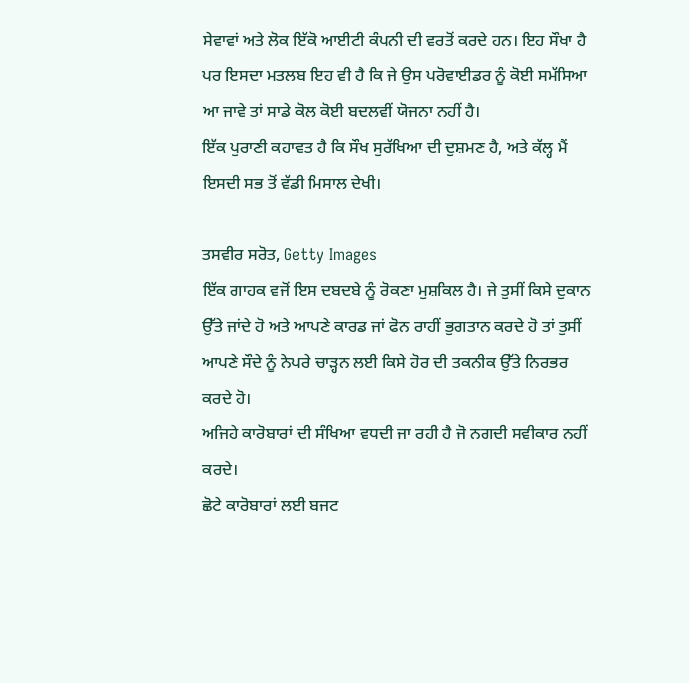ਸੇਵਾਵਾਂ ਅਤੇ ਲੋਕ ਇੱਕੋ ਆਈਟੀ ਕੰਪਨੀ ਦੀ ਵਰਤੋਂ ਕਰਦੇ ਹਨ। ਇਹ ਸੌਖਾ ਹੈ ਪਰ ਇਸਦਾ ਮਤਲਬ ਇਹ ਵੀ ਹੈ ਕਿ ਜੇ ਉਸ ਪਰੋਵਾਈਡਰ ਨੂੰ ਕੋਈ ਸਮੱਸਿਆ ਆ ਜਾਵੇ ਤਾਂ ਸਾਡੇ ਕੋਲ ਕੋਈ ਬਦਲਵੀਂ ਯੋਜਨਾ ਨਹੀਂ ਹੈ।
ਇੱਕ ਪੁਰਾਣੀ ਕਹਾਵਤ ਹੈ ਕਿ ਸੌਖ ਸੁਰੱਖਿਆ ਦੀ ਦੁਸ਼ਮਣ ਹੈ, ਅਤੇ ਕੱਲ੍ਹ ਮੈਂ ਇਸਦੀ ਸਭ ਤੋਂ ਵੱਡੀ ਮਿਸਾਲ ਦੇਖੀ।

ਤਸਵੀਰ ਸਰੋਤ, Getty Images
ਇੱਕ ਗਾਹਕ ਵਜੋਂ ਇਸ ਦਬਦਬੇ ਨੂੰ ਰੋਕਣਾ ਮੁਸ਼ਕਿਲ ਹੈ। ਜੇ ਤੁਸੀਂ ਕਿਸੇ ਦੁਕਾਨ ਉੱਤੇ ਜਾਂਦੇ ਹੋ ਅਤੇ ਆਪਣੇ ਕਾਰਡ ਜਾਂ ਫੋਨ ਰਾਹੀਂ ਭੁਗਤਾਨ ਕਰਦੇ ਹੋ ਤਾਂ ਤੁਸੀਂ ਆਪਣੇ ਸੌਦੇ ਨੂੰ ਨੇਪਰੇ ਚਾੜ੍ਹਨ ਲਈ ਕਿਸੇ ਹੋਰ ਦੀ ਤਕਨੀਕ ਉੱਤੇ ਨਿਰਭਰ ਕਰਦੇ ਹੋ।
ਅਜਿਹੇ ਕਾਰੋਬਾਰਾਂ ਦੀ ਸੰਖਿਆ ਵਧਦੀ ਜਾ ਰਹੀ ਹੈ ਜੋ ਨਗਦੀ ਸਵੀਕਾਰ ਨਹੀਂ ਕਰਦੇ।
ਛੋਟੇ ਕਾਰੋਬਾਰਾਂ ਲਈ ਬਜਟ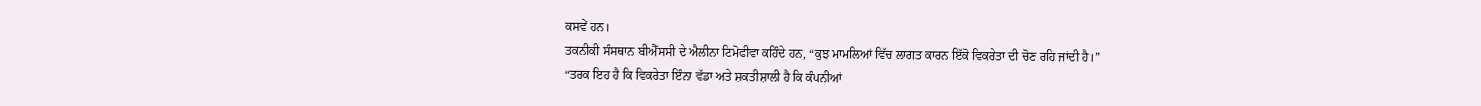ਕਸਵੇਂ ਹਨ।
ਤਕਨੀਕੀ ਸੰਸਥਾਨ ਬੀਐੱਸਸੀ ਦੇ ਐਲੀਨਾ ਟਿਮੋਫੀਵਾ ਕਹਿੰਦੇ ਹਨ, “ਕੁਝ ਮਾਮਲਿਆਂ ਵਿੱਚ ਲਾਗਤ ਕਾਰਨ ਇੱਕੋ ਵਿਕਰੇਤਾ ਦੀ ਚੋਣ ਰਹਿ ਜਾਂਦੀ ਹੈ।”
“ਤਰਕ ਇਹ ਹੈ ਕਿ ਵਿਕਰੇਤਾ ਇੰਨਾ ਵੱਡਾ ਅਤੇ ਸ਼ਕਤੀਸ਼ਾਲੀ ਹੈ ਕਿ ਕੰਪਨੀਆਂ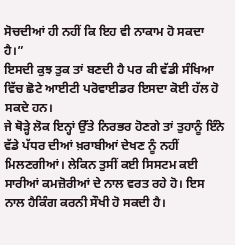ਸੋਚਦੀਆਂ ਹੀ ਨਹੀਂ ਕਿ ਇਹ ਵੀ ਨਾਕਾਮ ਹੋ ਸਕਦਾ ਹੈ।”
ਇਸਦੀ ਕੁਝ ਤੁਕ ਤਾਂ ਬਣਦੀ ਹੈ ਪਰ ਕੀ ਵੱਡੀ ਸੰਖਿਆ ਵਿੱਚ ਛੋਟੇ ਆਈਟੀ ਪਰੋਵਾਈਡਰ ਇਸਦਾ ਕੋਈ ਹੱਲ ਹੋ ਸਕਦੇ ਹਨ।
ਜੇ ਥੋੜ੍ਹੇ ਲੋਕ ਇਨ੍ਹਾਂ ਉੱਤੇ ਨਿਰਭਰ ਹੋਣਗੇ ਤਾਂ ਤੁਹਾਨੂੰ ਇੰਨੇ ਵੱਡੇ ਪੱਧਰ ਦੀਆਂ ਖ਼ਰਾਬੀਆਂ ਦੇਖਣ ਨੂੰ ਨਹੀਂ ਮਿਲਣਗੀਆਂ। ਲੇਕਿਨ ਤੁਸੀਂ ਕਈ ਸਿਸਟਮ ਕਈ ਸਾਰੀਆਂ ਕਮਜ਼ੋਰੀਆਂ ਦੇ ਨਾਲ ਵਰਤ ਰਹੇ ਹੋ। ਇਸ ਨਾਲ ਹੈਕਿੰਗ ਕਰਨੀ ਸੌਖੀ ਹੋ ਸਕਦੀ ਹੈ।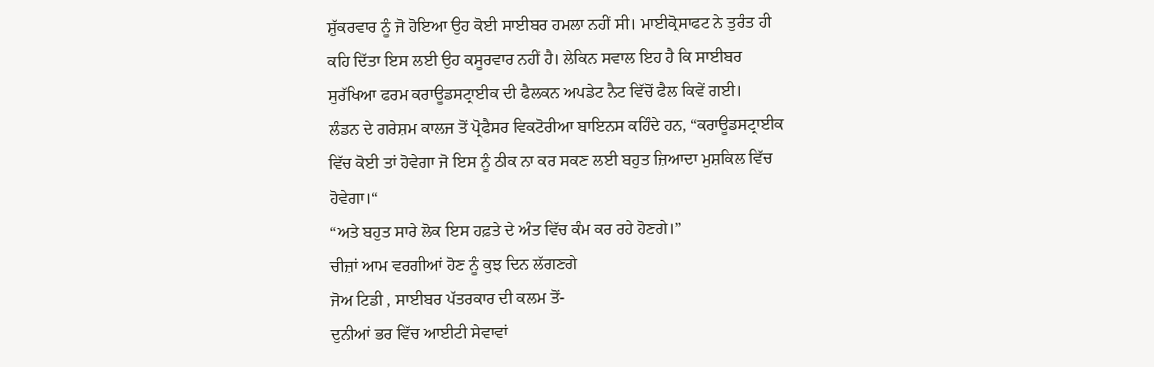ਸ਼ੁੱਕਰਵਾਰ ਨੂੰ ਜੋ ਹੋਇਆ ਉਹ ਕੋਈ ਸਾਈਬਰ ਹਮਲਾ ਨਹੀਂ ਸੀ। ਮਾਈਕ੍ਰੋਸਾਫਟ ਨੇ ਤੁਰੰਤ ਹੀ ਕਹਿ ਦਿੱਤਾ ਇਸ ਲਈ ਉਹ ਕਸੂਰਵਾਰ ਨਹੀਂ ਹੈ। ਲੇਕਿਨ ਸਵਾਲ ਇਹ ਹੈ ਕਿ ਸਾਈਬਰ ਸੁਰੱਖਿਆ ਫਰਮ ਕਰਾਊਡਸਟ੍ਰਾਈਕ ਦੀ ਫੈਲਕਨ ਅਪਡੇਟ ਨੈਟ ਵਿੱਚੋਂ ਫੈਲ ਕਿਵੇਂ ਗਈ।
ਲੰਡਨ ਦੇ ਗਰੇਸ਼ਮ ਕਾਲਜ ਤੋਂ ਪ੍ਰੋਫੈਸਰ ਵਿਕਟੋਰੀਆ ਬਾਇਨਸ ਕਹਿੰਦੇ ਹਨ, “ਕਰਾਊਡਸਟ੍ਰਾਈਕ ਵਿੱਚ ਕੋਈ ਤਾਂ ਹੋਵੇਗਾ ਜੋ ਇਸ ਨੂੰ ਠੀਕ ਨਾ ਕਰ ਸਕਣ ਲਈ ਬਹੁਤ ਜ਼ਿਆਦਾ ਮੁਸ਼ਕਿਲ ਵਿੱਚ ਹੋਵੇਗਾ।“
“ਅਤੇ ਬਹੁਤ ਸਾਰੇ ਲੋਕ ਇਸ ਹਫ਼ਤੇ ਦੇ ਅੰਤ ਵਿੱਚ ਕੰਮ ਕਰ ਰਹੇ ਹੋਣਗੇ।”
ਚੀਜ਼ਾਂ ਆਮ ਵਰਗੀਆਂ ਹੋਣ ਨੂੰ ਕੁਝ ਦਿਨ ਲੱਗਣਗੇ
ਜੋਅ ਟਿਡੀ , ਸਾਈਬਰ ਪੱਤਰਕਾਰ ਦੀ ਕਲਮ ਤੋਂ-
ਦੁਨੀਆਂ ਭਰ ਵਿੱਚ ਆਈਟੀ ਸੇਵਾਵਾਂ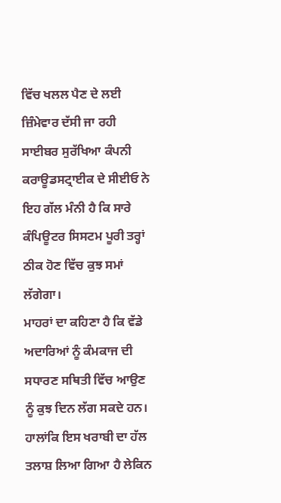ਵਿੱਚ ਖਲਲ ਪੈਣ ਦੇ ਲਈ ਜ਼ਿੰਮੇਵਾਰ ਦੱਸੀ ਜਾ ਰਹੀ ਸਾਈਬਰ ਸੁਰੱਖਿਆ ਕੰਪਨੀ ਕਰਾਊਡਸਟ੍ਰਾਈਕ ਦੇ ਸੀਈਓ ਨੇ ਇਹ ਗੱਲ ਮੰਨੀ ਹੈ ਕਿ ਸਾਰੇ ਕੰਪਿਊਟਰ ਸਿਸਟਮ ਪੂਰੀ ਤਰ੍ਹਾਂ ਠੀਕ ਹੋਣ ਵਿੱਚ ਕੁਝ ਸਮਾਂ ਲੱਗੇਗਾ।
ਮਾਹਰਾਂ ਦਾ ਕਹਿਣਾ ਹੈ ਕਿ ਵੱਡੇ ਅਦਾਰਿਆਂ ਨੂੰ ਕੰਮਕਾਜ ਦੀ ਸਧਾਰਣ ਸਥਿਤੀ ਵਿੱਚ ਆਉਣ ਨੂੰ ਕੁਝ ਦਿਨ ਲੱਗ ਸਕਦੇ ਹਨ।
ਹਾਲਾਂਕਿ ਇਸ ਖਰਾਬੀ ਦਾ ਹੱਲ ਤਲਾਸ਼ ਲਿਆ ਗਿਆ ਹੈ ਲੇਕਿਨ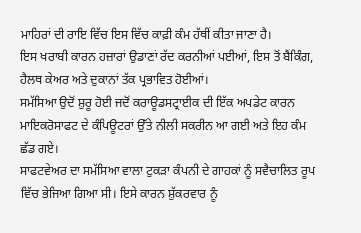ਮਾਹਿਰਾਂ ਦੀ ਰਾਇ ਵਿੱਚ ਇਸ ਵਿੱਚ ਕਾਫ਼ੀ ਕੰਮ ਹੱਥੀਂ ਕੀਤਾ ਜਾਣਾ ਹੈ।
ਇਸ ਖਰਾਬੀ ਕਾਰਨ ਹਜ਼ਾਰਾਂ ਉਡਾਣਾਂ ਰੱਦ ਕਰਨੀਆਂ ਪਈਆਂ, ਇਸ ਤੋਂ ਬੈਂਕਿੰਗ, ਹੈਲਥ ਕੇਅਰ ਅਤੇ ਦੁਕਾਨਾਂ ਤੱਕ ਪ੍ਰਭਾਵਿਤ ਹੋਈਆਂ।
ਸਮੱਸਿਆ ਉਦੋਂ ਸ਼ੁਰੂ ਹੋਈ ਜਦੋਂ ਕਰਾਊਡਸਟ੍ਰਾਈਕ ਦੀ ਇੱਕ ਅਪਡੇਟ ਕਾਰਨ ਮਾਇਕਰੋਸਾਫਟ ਦੇ ਕੰਪਿਊਟਰਾਂ ਉੱਤੇ ਨੀਲੀ ਸਕਰੀਨ ਆ ਗਈ ਅਤੇ ਇਹ ਕੰਮ ਛੱਡ ਗਏ।
ਸਾਫਟਵੇਅਰ ਦਾ ਸਮੱਸਿਆ ਵਾਲਾ ਟੁਕੜਾ ਕੰਪਨੀ ਦੇ ਗਾਹਕਾਂ ਨੂੰ ਸਵੈਚਾਲਿਤ ਰੂਪ ਵਿੱਚ ਭੇਜਿਆ ਗਿਆ ਸੀ। ਇਸੇ ਕਾਰਨ ਸ਼ੁੱਕਰਵਾਰ ਨੂੰ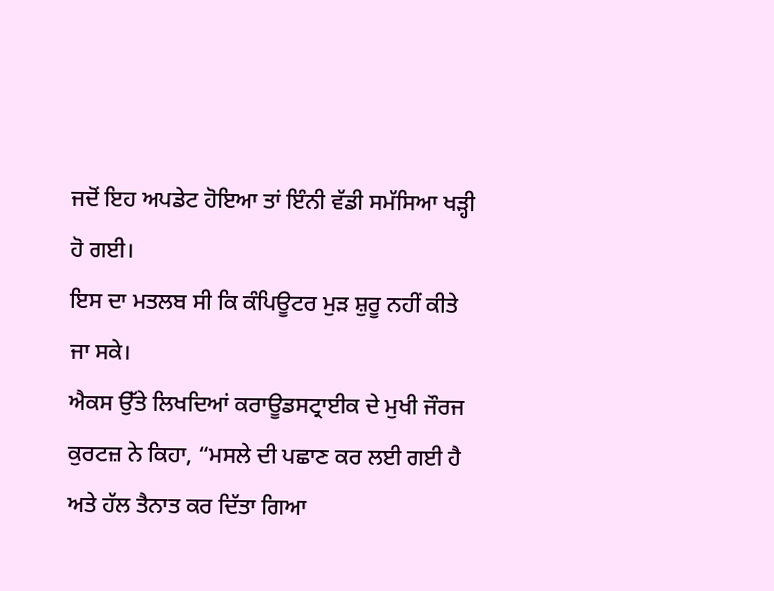ਜਦੋਂ ਇਹ ਅਪਡੇਟ ਹੋਇਆ ਤਾਂ ਇੰਨੀ ਵੱਡੀ ਸਮੱਸਿਆ ਖੜ੍ਹੀ ਹੋ ਗਈ।
ਇਸ ਦਾ ਮਤਲਬ ਸੀ ਕਿ ਕੰਪਿਊਟਰ ਮੁੜ ਸ਼ੁਰੂ ਨਹੀਂ ਕੀਤੇ ਜਾ ਸਕੇ।
ਐਕਸ ਉੱਤੇ ਲਿਖਦਿਆਂ ਕਰਾਊਡਸਟ੍ਰਾਈਕ ਦੇ ਮੁਖੀ ਜੌਰਜ ਕੁਰਟਜ਼ ਨੇ ਕਿਹਾ, “ਮਸਲੇ ਦੀ ਪਛਾਣ ਕਰ ਲਈ ਗਈ ਹੈ ਅਤੇ ਹੱਲ ਤੈਨਾਤ ਕਰ ਦਿੱਤਾ ਗਿਆ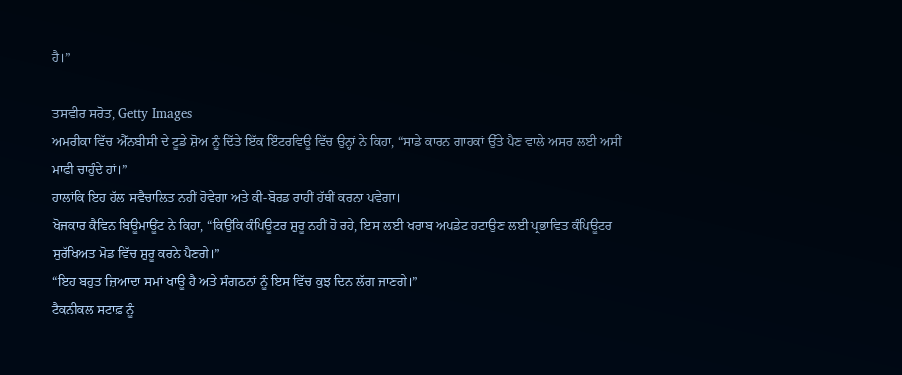ਹੈ।”

ਤਸਵੀਰ ਸਰੋਤ, Getty Images
ਅਮਰੀਕਾ ਵਿੱਚ ਐੱਨਬੀਸੀ ਦੇ ਟੂਡੇ ਸ਼ੋਅ ਨੂੰ ਦਿੱਤੇ ਇੱਕ ਇੰਟਰਵਿਊ ਵਿੱਚ ਉਨ੍ਹਾਂ ਨੇ ਕਿਹਾ, “ਸਾਡੇ ਕਾਰਨ ਗਾਹਕਾਂ ਉੱਤੇ ਪੈਣ ਵਾਲੇ ਅਸਰ ਲਈ ਅਸੀਂ ਮਾਫੀ ਚਾਹੁੰਦੇ ਹਾਂ।”
ਹਾਲਾਂਕਿ ਇਹ ਹੱਲ ਸਵੈਚਾਲਿਤ ਨਹੀਂ ਹੋਵੇਗਾ ਅਤੇ ਕੀ-ਬੋਰਡ ਰਾਹੀਂ ਹੱਥੀਂ ਕਰਨਾ ਪਵੇਗਾ।
ਖੋਜਕਾਰ ਕੈਵਿਨ ਬਿਊਮਾਊਂਟ ਨੇ ਕਿਹਾ, “ਕਿਉਂਕਿ ਕੰਪਿਊਟਰ ਸ਼ੁਰੂ ਨਹੀਂ ਹੋ ਰਹੇ, ਇਸ ਲਈ ਖਰਾਬ ਅਪਡੇਟ ਹਟਾਉਣ ਲਈ ਪ੍ਰਭਾਵਿਤ ਕੰਪਿਊਟਰ ਸੁਰੱਖਿਅਤ ਮੋਡ ਵਿੱਚ ਸ਼ੁਰੂ ਕਰਨੇ ਪੈਣਗੇ।”
“ਇਹ ਬਹੁਤ ਜ਼ਿਆਦਾ ਸਮਾਂ ਖਾਊ ਹੈ ਅਤੇ ਸੰਗਠਨਾਂ ਨੂੰ ਇਸ ਵਿੱਚ ਕੁਝ ਦਿਨ ਲੱਗ ਜਾਣਗੇ।”
ਟੈਕਨੀਕਲ ਸਟਾਫ਼ ਨੂੰ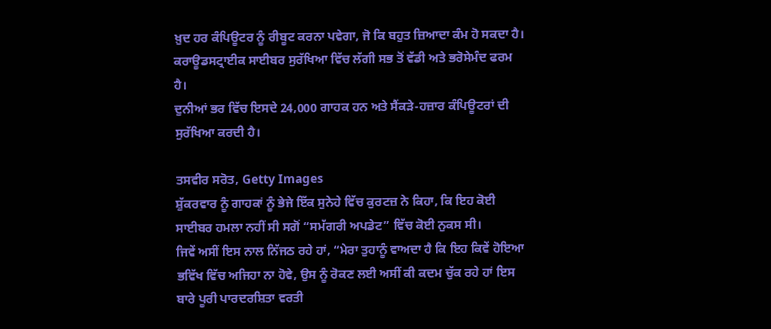ਖ਼ੁਦ ਹਰ ਕੰਪਿਊਟਰ ਨੂੰ ਰੀਬੂਟ ਕਰਨਾ ਪਵੇਗਾ, ਜੋ ਕਿ ਬਹੁਤ ਜ਼ਿਆਦਾ ਕੰਮ ਹੋ ਸਕਦਾ ਹੈ।
ਕਰਾਊਡਸਟ੍ਰਾਈਕ ਸਾਈਬਰ ਸੁਰੱਖਿਆ ਵਿੱਚ ਲੱਗੀ ਸਭ ਤੋਂ ਵੱਡੀ ਅਤੇ ਭਰੋਸੇਮੰਦ ਫਰਮ ਹੈ।
ਦੁਨੀਆਂ ਭਰ ਵਿੱਚ ਇਸਦੇ 24,000 ਗਾਹਕ ਹਨ ਅਤੇ ਸੈਂਕੜੇ-ਹਜ਼ਾਰ ਕੰਪਿਊਟਰਾਂ ਦੀ ਸੁਰੱਖਿਆ ਕਰਦੀ ਹੈ।

ਤਸਵੀਰ ਸਰੋਤ, Getty Images
ਸ਼ੁੱਕਰਵਾਰ ਨੂੰ ਗਾਹਕਾਂ ਨੂੰ ਭੇਜੇ ਇੱਕ ਸੁਨੇਹੇ ਵਿੱਚ ਕੁਰਟਜ਼ ਨੇ ਕਿਹਾ, ਕਿ ਇਹ ਕੋਈ ਸਾਈਬਰ ਹਮਲਾ ਨਹੀਂ ਸੀ ਸਗੋਂ “ਸਮੱਗਰੀ ਅਪਡੇਟ” ਵਿੱਚ ਕੋਈ ਨੁਕਸ ਸੀ।
ਜਿਵੇਂ ਅਸੀਂ ਇਸ ਨਾਲ ਨਿੱਜਠ ਰਹੇ ਹਾਂ, “ਮੇਰਾ ਤੁਹਾਨੂੰ ਵਾਅਦਾ ਹੈ ਕਿ ਇਹ ਕਿਵੇਂ ਹੋਇਆ ਭਵਿੱਖ ਵਿੱਚ ਅਜਿਹਾ ਨਾ ਹੋਵੇ, ਉਸ ਨੂੰ ਰੋਕਣ ਲਈ ਅਸੀਂ ਕੀ ਕਦਮ ਚੁੱਕ ਰਹੇ ਹਾਂ ਇਸ ਬਾਰੇ ਪੂਰੀ ਪਾਰਦਰਸ਼ਿਤਾ ਵਰਤੀ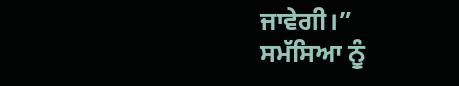ਜਾਵੇਗੀ।”
ਸਮੱਸਿਆ ਨੂੰ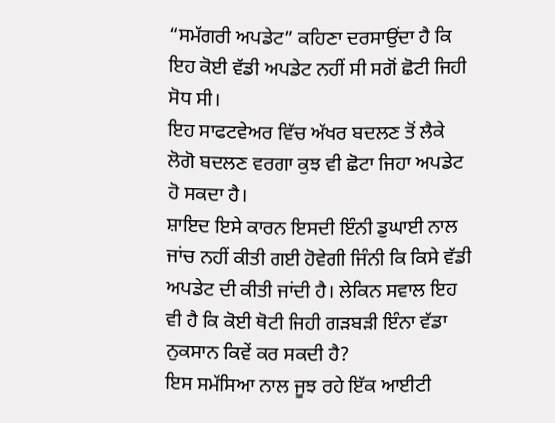“ਸਮੱਗਰੀ ਅਪਡੇਟ” ਕਹਿਣਾ ਦਰਸਾਉਂਦਾ ਹੈ ਕਿ ਇਹ ਕੋਈ ਵੱਡੀ ਅਪਡੇਟ ਨਹੀਂ ਸੀ ਸਗੋਂ ਛੋਟੀ ਜਿਹੀ ਸੋਧ ਸੀ।
ਇਹ ਸਾਫਟਵੇਅਰ ਵਿੱਚ ਅੱਖਰ ਬਦਲਣ ਤੋਂ ਲੈਕੇ ਲੋਗੋ ਬਦਲਣ ਵਰਗਾ ਕੁਝ ਵੀ ਛੋਟਾ ਜਿਹਾ ਅਪਡੇਟ ਹੋ ਸਕਦਾ ਹੈ।
ਸ਼ਾਇਦ ਇਸੇ ਕਾਰਨ ਇਸਦੀ ਇੰਨੀ ਡੁਘਾਈ ਨਾਲ ਜਾਂਚ ਨਹੀਂ ਕੀਤੀ ਗਈ ਹੋਵੇਗੀ ਜਿੰਨੀ ਕਿ ਕਿਸੇ ਵੱਡੀ ਅਪਡੇਟ ਦੀ ਕੀਤੀ ਜਾਂਦੀ ਹੈ। ਲੇਕਿਨ ਸਵਾਲ ਇਹ ਵੀ ਹੈ ਕਿ ਕੋਈ ਥੋਟੀ ਜਿਹੀ ਗੜਬੜੀ ਇੰਨਾ ਵੱਡਾ ਨੁਕਸਾਨ ਕਿਵੇਂ ਕਰ ਸਕਦੀ ਹੈ?
ਇਸ ਸਮੱਸਿਆ ਨਾਲ ਜੂਝ ਰਹੇ ਇੱਕ ਆਈਟੀ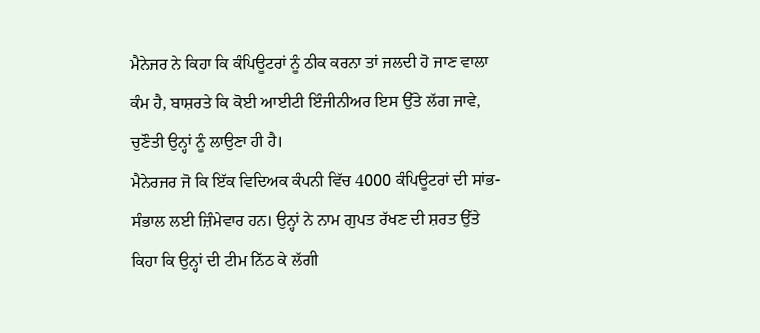ਮੈਨੇਜਰ ਨੇ ਕਿਹਾ ਕਿ ਕੰਪਿਊਟਰਾਂ ਨੂੰ ਠੀਕ ਕਰਨਾ ਤਾਂ ਜਲਦੀ ਹੋ ਜਾਣ ਵਾਲਾ ਕੰਮ ਹੈ, ਬਾਸ਼ਰਤੇ ਕਿ ਕੋਈ ਆਈਟੀ ਇੰਜੀਨੀਅਰ ਇਸ ਉੱਤੇ ਲੱਗ ਜਾਵੇ, ਚੁਣੌਤੀ ਉਨ੍ਹਾਂ ਨੂੰ ਲਾਉਣਾ ਹੀ ਹੈ।
ਮੈਨੇਰਜਰ ਜੋ ਕਿ ਇੱਕ ਵਿਦਿਅਕ ਕੰਪਨੀ ਵਿੱਚ 4000 ਕੰਪਿਊਟਰਾਂ ਦੀ ਸਾਂਭ-ਸੰਭਾਲ ਲਈ ਜ਼ਿੰਮੇਵਾਰ ਹਨ। ਉਨ੍ਹਾਂ ਨੇ ਨਾਮ ਗੁਪਤ ਰੱਖਣ ਦੀ ਸ਼ਰਤ ਉੱਤੇ ਕਿਹਾ ਕਿ ਉਨ੍ਹਾਂ ਦੀ ਟੀਮ ਨਿੱਠ ਕੇ ਲੱਗੀ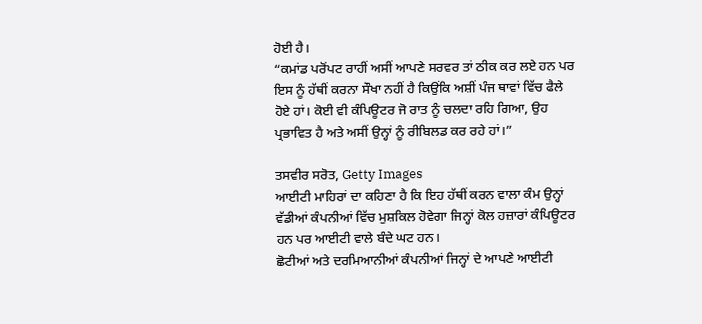ਹੋਈ ਹੈ।
“ਕਮਾਂਡ ਪਰੋਂਪਟ ਰਾਹੀਂ ਅਸੀਂ ਆਪਣੇ ਸਰਵਰ ਤਾਂ ਠੀਕ ਕਰ ਲਏ ਹਨ ਪਰ ਇਸ ਨੂੰ ਹੱਥੀਂ ਕਰਨਾ ਸੌਖਾ ਨਹੀਂ ਹੈ ਕਿਉਂਕਿ ਅਸ਼ੀਂ ਪੰਜ ਥਾਵਾਂ ਵਿੱਚ ਫੈਲੇ ਹੋਏ ਹਾਂ। ਕੋਈ ਵੀ ਕੰਪਿਊਟਰ ਜੋ ਰਾਤ ਨੂੰ ਚਲਦਾ ਰਹਿ ਗਿਆ, ਉਹ ਪ੍ਰਭਾਵਿਤ ਹੈ ਅਤੇ ਅਸੀਂ ਉਨ੍ਹਾਂ ਨੂੰ ਰੀਬਿਲਡ ਕਰ ਰਹੇ ਹਾਂ।”

ਤਸਵੀਰ ਸਰੋਤ, Getty Images
ਆਈਟੀ ਮਾਹਿਰਾਂ ਦਾ ਕਹਿਣਾ ਹੈ ਕਿ ਇਹ ਹੱਥੀਂ ਕਰਨ ਵਾਲਾ ਕੰਮ ਉਨ੍ਹਾਂ ਵੱਡੀਆਂ ਕੰਪਨੀਆਂ ਵਿੱਚ ਮੁਸ਼ਕਿਲ ਹੋਵੇਗਾ ਜਿਨ੍ਹਾਂ ਕੋਲ ਹਜ਼ਾਰਾਂ ਕੰਪਿਊਟਰ ਹਨ ਪਰ ਆਈਟੀ ਵਾਲੇ ਬੰਦੇ ਘਟ ਹਨ।
ਛੋਟੀਆਂ ਅਤੇ ਦਰਮਿਆਨੀਆਂ ਕੰਪਨੀਆਂ ਜਿਨ੍ਹਾਂ ਦੇ ਆਪਣੇ ਆਈਟੀ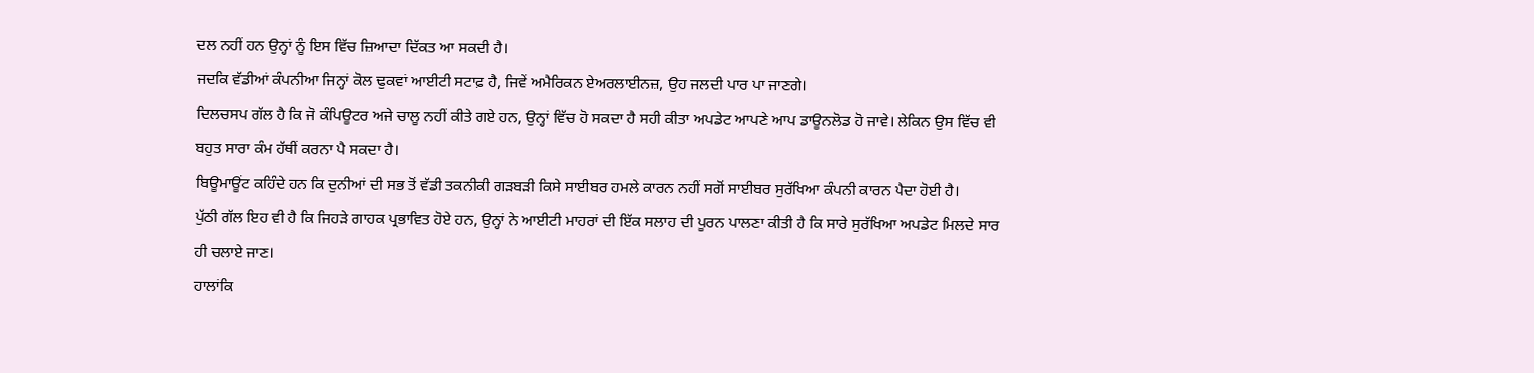ਦਲ ਨਹੀਂ ਹਨ ਉਨ੍ਹਾਂ ਨੂੰ ਇਸ ਵਿੱਚ ਜ਼ਿਆਦਾ ਦਿੱਕਤ ਆ ਸਕਦੀ ਹੈ।
ਜਦਕਿ ਵੱਡੀਆਂ ਕੰਪਨੀਆ ਜਿਨ੍ਹਾਂ ਕੋਲ ਢੁਕਵਾਂ ਆਈਟੀ ਸਟਾਫ਼ ਹੈ, ਜਿਵੇਂ ਅਮੈਰਿਕਨ ਏਅਰਲਾਈਨਜ਼, ਉਹ ਜਲਦੀ ਪਾਰ ਪਾ ਜਾਣਗੇ।
ਦਿਲਚਸਪ ਗੱਲ ਹੈ ਕਿ ਜੋ ਕੰਪਿਊਟਰ ਅਜੇ ਚਾਲੂ ਨਹੀਂ ਕੀਤੇ ਗਏ ਹਨ, ਉਨ੍ਹਾਂ ਵਿੱਚ ਹੋ ਸਕਦਾ ਹੈ ਸਹੀ ਕੀਤਾ ਅਪਡੇਟ ਆਪਣੇ ਆਪ ਡਾਊਨਲੋਡ ਹੋ ਜਾਵੇ। ਲੇਕਿਨ ਉਸ ਵਿੱਚ ਵੀ ਬਹੁਤ ਸਾਰਾ ਕੰਮ ਹੱਥੀਂ ਕਰਨਾ ਪੈ ਸਕਦਾ ਹੈ।
ਬਿਊਮਾਊਂਟ ਕਹਿੰਦੇ ਹਨ ਕਿ ਦੁਨੀਆਂ ਦੀ ਸਭ ਤੋਂ ਵੱਡੀ ਤਕਨੀਕੀ ਗੜਬੜੀ ਕਿਸੇ ਸਾਈਬਰ ਹਮਲੇ ਕਾਰਨ ਨਹੀਂ ਸਗੋਂ ਸਾਈਬਰ ਸੁਰੱਖਿਆ ਕੰਪਨੀ ਕਾਰਨ ਪੈਦਾ ਹੋਈ ਹੈ।
ਪੁੱਠੀ ਗੱਲ ਇਹ ਵੀ ਹੈ ਕਿ ਜਿਹੜੇ ਗਾਹਕ ਪ੍ਰਭਾਵਿਤ ਹੋਏ ਹਨ, ਉਨ੍ਹਾਂ ਨੇ ਆਈਟੀ ਮਾਹਰਾਂ ਦੀ ਇੱਕ ਸਲਾਹ ਦੀ ਪੂਰਨ ਪਾਲਣਾ ਕੀਤੀ ਹੈ ਕਿ ਸਾਰੇ ਸੁਰੱਖਿਆ ਅਪਡੇਟ ਮਿਲਦੇ ਸਾਰ ਹੀ ਚਲਾਏ ਜਾਣ।
ਹਾਲਾਂਕਿ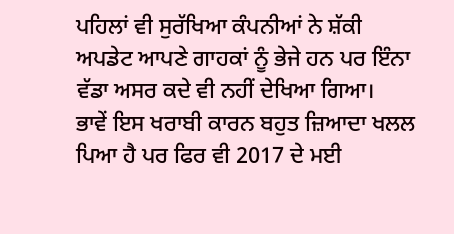ਪਹਿਲਾਂ ਵੀ ਸੁਰੱਖਿਆ ਕੰਪਨੀਆਂ ਨੇ ਸ਼ੱਕੀ ਅਪਡੇਟ ਆਪਣੇ ਗਾਹਕਾਂ ਨੂੰ ਭੇਜੇ ਹਨ ਪਰ ਇੰਨਾ ਵੱਡਾ ਅਸਰ ਕਦੇ ਵੀ ਨਹੀਂ ਦੇਖਿਆ ਗਿਆ।
ਭਾਵੇਂ ਇਸ ਖਰਾਬੀ ਕਾਰਨ ਬਹੁਤ ਜ਼ਿਆਦਾ ਖਲਲ ਪਿਆ ਹੈ ਪਰ ਫਿਰ ਵੀ 2017 ਦੇ ਮਈ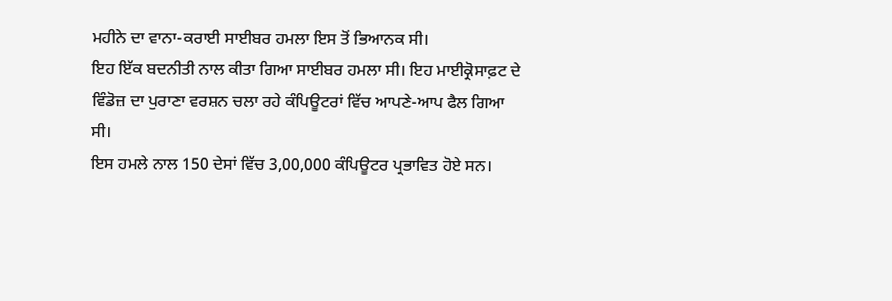ਮਹੀਨੇ ਦਾ ਵਾਨਾ-ਕਰਾਈ ਸਾਈਬਰ ਹਮਲਾ ਇਸ ਤੋਂ ਭਿਆਨਕ ਸੀ।
ਇਹ ਇੱਕ ਬਦਨੀਤੀ ਨਾਲ ਕੀਤਾ ਗਿਆ ਸਾਈਬਰ ਹਮਲਾ ਸੀ। ਇਹ ਮਾਈਕ੍ਰੋਸਾਫ਼ਟ ਦੇ ਵਿੰਡੋਜ਼ ਦਾ ਪੁਰਾਣਾ ਵਰਸ਼ਨ ਚਲਾ ਰਹੇ ਕੰਪਿਊਟਰਾਂ ਵਿੱਚ ਆਪਣੇ-ਆਪ ਫੈਲ ਗਿਆ ਸੀ।
ਇਸ ਹਮਲੇ ਨਾਲ 150 ਦੇਸਾਂ ਵਿੱਚ 3,00,000 ਕੰਪਿਊਟਰ ਪ੍ਰਭਾਵਿਤ ਹੋਏ ਸਨ।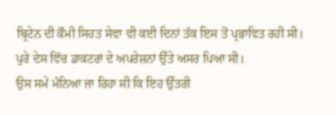ਬ੍ਰਿਟੇਨ ਦੀ ਕੌਮੀ ਸਿਹਤ ਸੇਵਾ ਵੀ ਕਈ ਦਿਨਾਂ ਤੱਕ ਇਸ ਤੋਂ ਪ੍ਰਭਾਵਿਤ ਰਹੀ ਸੀ। ਪੁਰੇ ਦੇਸ ਵਿੱਚ ਡਾਕਟਰਾਂ ਦੇ ਅਪਰੇਸ਼ਨਾਂ ਉੱਤੇ ਅਸਰ ਪਿਆ ਸੀ।
ਉਸ ਸਮੇਂ ਮੰਨਿਆ ਜਾ ਰਿਹਾ ਸੀ ਕਿ ਇਹ ਉੱਤਰੀ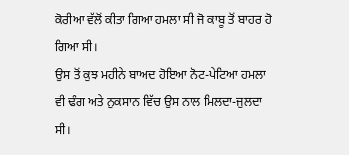ਕੋਰੀਆ ਵੱਲੋਂ ਕੀਤਾ ਗਿਆ ਹਮਲਾ ਸੀ ਜੋ ਕਾਬੂ ਤੋਂ ਬਾਹਰ ਹੋ ਗਿਆ ਸੀ।
ਉਸ ਤੋਂ ਕੁਝ ਮਹੀਨੇ ਬਾਅਦ ਹੋਇਆ ਨੋਟ-ਪੇਟਿਆ ਹਮਲਾ ਵੀ ਢੰਗ ਅਤੇ ਨੁਕਸਾਨ ਵਿੱਚ ਉਸ ਨਾਲ ਮਿਲਦਾ-ਜੁਲਦਾ ਸੀ।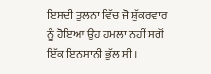ਇਸਦੀ ਤੁਲਨਾ ਵਿੱਚ ਜੋ ਸ਼ੁੱਕਰਵਾਰ ਨੂੰ ਹੋਇਆ ਉਹ ਹਮਲਾ ਨਹੀਂ ਸਗੋਂ ਇੱਕ ਇਨਸਾਨੀ ਭੁੱਲ ਸੀ।